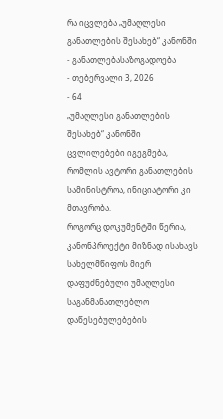რა იცვლება „უმაღლესი განათლების შესახებ“ კანონში
- განათლებასაზოგადოება
- თებერვალი 3, 2026
- 64
„უმაღლესი განათლების შესახებ“ კანონში ცვლილებები იგეგმება, რომლის ავტორი განათლების სამინისტროა, ინიციატორი კი მთავრობა.
როგორც დოკუმენტში წერია, კანონპროექტი მიზნად ისახავს სახელმწიფოს მიერ დაფუძნებული უმაღლესი საგანმანათლებლო დაწესებულებების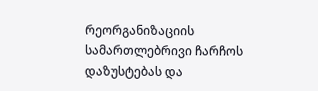რეორგანიზაციის სამართლებრივი ჩარჩოს დაზუსტებას და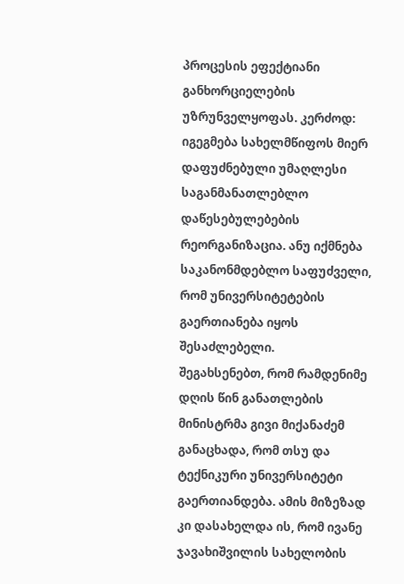პროცესის ეფექტიანი განხორციელების უზრუნველყოფას. კერძოდ:
იგეგმება სახელმწიფოს მიერ დაფუძნებული უმაღლესი საგანმანათლებლო დაწესებულებების რეორგანიზაცია. ანუ იქმნება საკანონმდებლო საფუძველი, რომ უნივერსიტეტების გაერთიანება იყოს შესაძლებელი.
შეგახსენებთ, რომ რამდენიმე დღის წინ განათლების მინისტრმა გივი მიქანაძემ განაცხადა, რომ თსუ და ტექნიკური უნივერსიტეტი გაერთიანდება. ამის მიზეზად კი დასახელდა ის, რომ ივანე ჯავახიშვილის სახელობის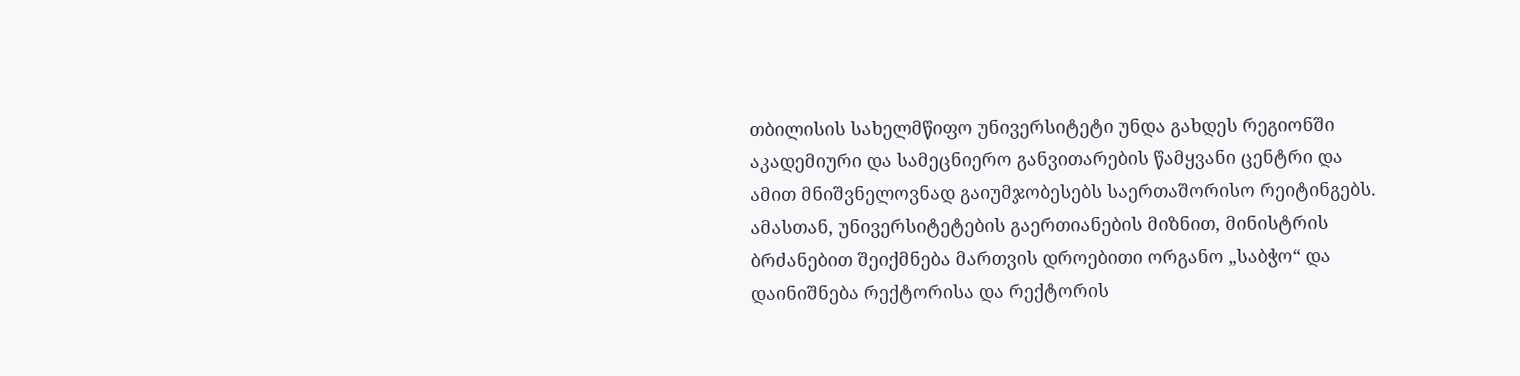თბილისის სახელმწიფო უნივერსიტეტი უნდა გახდეს რეგიონში აკადემიური და სამეცნიერო განვითარების წამყვანი ცენტრი და ამით მნიშვნელოვნად გაიუმჯობესებს საერთაშორისო რეიტინგებს. ამასთან, უნივერსიტეტების გაერთიანების მიზნით, მინისტრის ბრძანებით შეიქმნება მართვის დროებითი ორგანო „საბჭო“ და დაინიშნება რექტორისა და რექტორის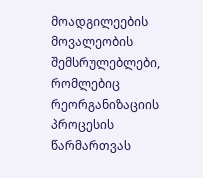მოადგილეების მოვალეობის შემსრულებლები, რომლებიც რეორგანიზაციის პროცესის წარმართვას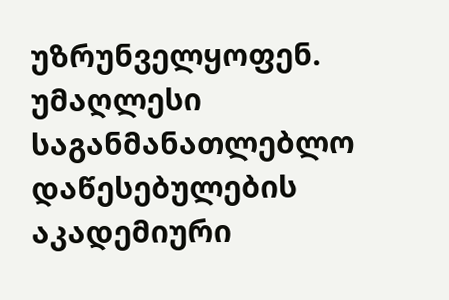უზრუნველყოფენ.
უმაღლესი საგანმანათლებლო დაწესებულების აკადემიური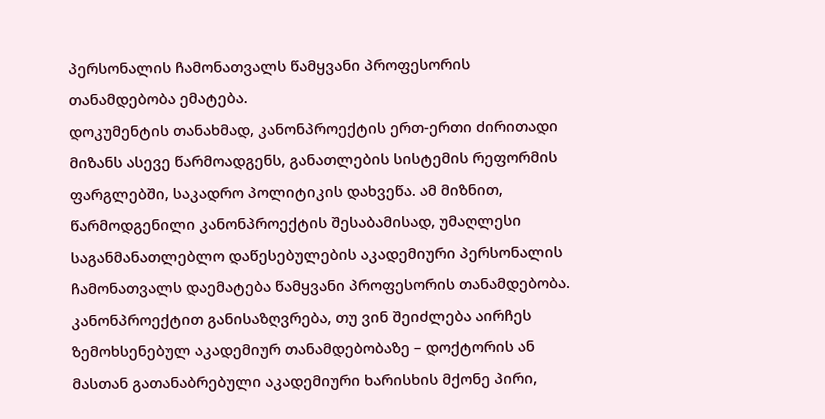პერსონალის ჩამონათვალს წამყვანი პროფესორის თანამდებობა ემატება.
დოკუმენტის თანახმად, კანონპროექტის ერთ-ერთი ძირითადი მიზანს ასევე წარმოადგენს, განათლების სისტემის რეფორმის ფარგლებში, საკადრო პოლიტიკის დახვეწა. ამ მიზნით, წარმოდგენილი კანონპროექტის შესაბამისად, უმაღლესი საგანმანათლებლო დაწესებულების აკადემიური პერსონალის ჩამონათვალს დაემატება წამყვანი პროფესორის თანამდებობა. კანონპროექტით განისაზღვრება, თუ ვინ შეიძლება აირჩეს ზემოხსენებულ აკადემიურ თანამდებობაზე – დოქტორის ან მასთან გათანაბრებული აკადემიური ხარისხის მქონე პირი,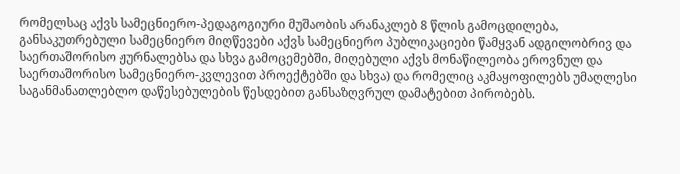რომელსაც აქვს სამეცნიერო-პედაგოგიური მუშაობის არანაკლებ 8 წლის გამოცდილება, განსაკუთრებული სამეცნიერო მიღწევები აქვს სამეცნიერო პუბლიკაციები წამყვან ადგილობრივ და საერთაშორისო ჟურნალებსა და სხვა გამოცემებში, მიღებული აქვს მონაწილეობა ეროვნულ და საერთაშორისო სამეცნიერო-კვლევით პროექტებში და სხვა) და რომელიც აკმაყოფილებს უმაღლესი საგანმანათლებლო დაწესებულების წესდებით განსაზღვრულ დამატებით პირობებს.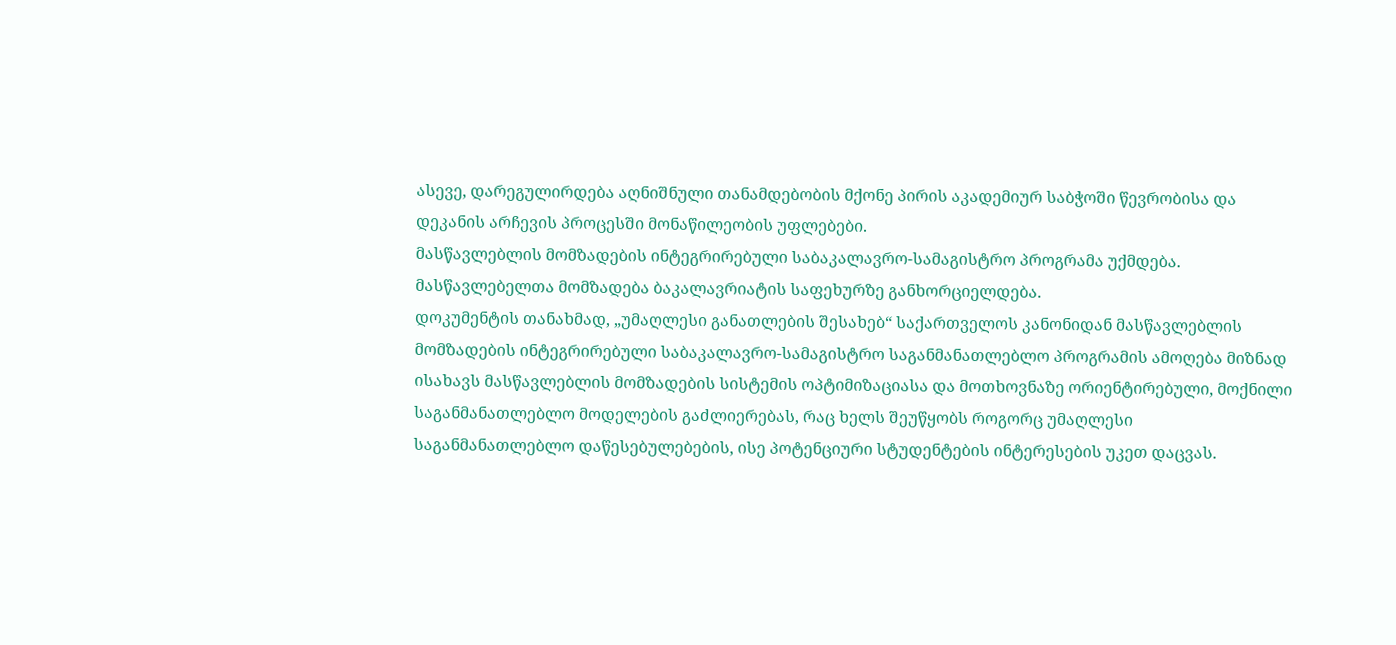ასევე, დარეგულირდება აღნიშნული თანამდებობის მქონე პირის აკადემიურ საბჭოში წევრობისა და დეკანის არჩევის პროცესში მონაწილეობის უფლებები.
მასწავლებლის მომზადების ინტეგრირებული საბაკალავრო-სამაგისტრო პროგრამა უქმდება. მასწავლებელთა მომზადება ბაკალავრიატის საფეხურზე განხორციელდება.
დოკუმენტის თანახმად, „უმაღლესი განათლების შესახებ“ საქართველოს კანონიდან მასწავლებლის მომზადების ინტეგრირებული საბაკალავრო-სამაგისტრო საგანმანათლებლო პროგრამის ამოღება მიზნად ისახავს მასწავლებლის მომზადების სისტემის ოპტიმიზაციასა და მოთხოვნაზე ორიენტირებული, მოქნილი საგანმანათლებლო მოდელების გაძლიერებას, რაც ხელს შეუწყობს როგორც უმაღლესი საგანმანათლებლო დაწესებულებების, ისე პოტენციური სტუდენტების ინტერესების უკეთ დაცვას.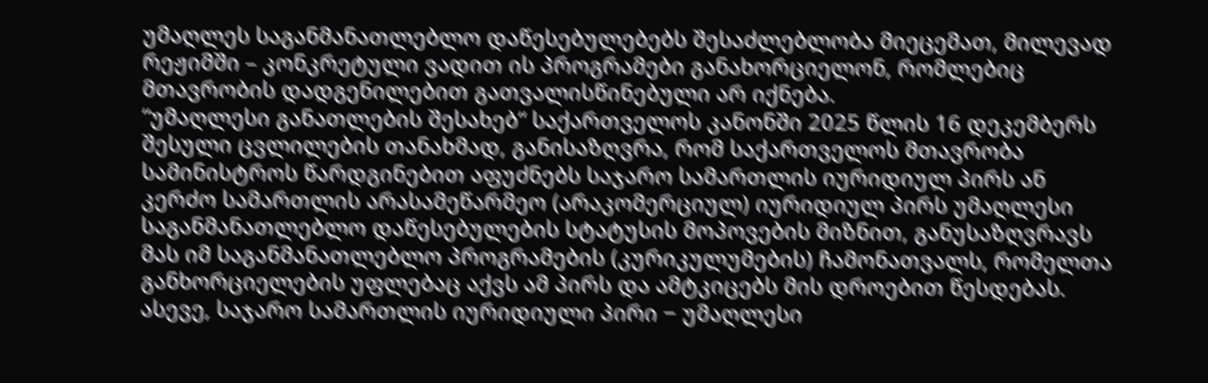უმაღლეს საგანმანათლებლო დაწესებულებებს შესაძლებლობა მიეცემათ, მილევად რეჟიმში – კონკრეტული ვადით ის პროგრამები განახორციელონ, რომლებიც მთავრობის დადგენილებით გათვალისწინებული არ იქნება.
“უმაღლესი განათლების შესახებ“ საქართველოს კანონში 2025 წლის 16 დეკემბერს შესული ცვლილების თანახმად, განისაზღვრა, რომ საქართველოს მთავრობა სამინისტროს წარდგინებით აფუძნებს საჯარო სამართლის იურიდიულ პირს ან კერძო სამართლის არასამეწარმეო (არაკომერციულ) იურიდიულ პირს უმაღლესი საგანმანათლებლო დაწესებულების სტატუსის მოპოვების მიზნით, განუსაზღვრავს მას იმ საგანმანათლებლო პროგრამების (კურიკულუმების) ჩამონათვალს, რომელთა განხორციელების უფლებაც აქვს ამ პირს და ამტკიცებს მის დროებით წესდებას.
ასევე, საჯარო სამართლის იურიდიული პირი − უმაღლესი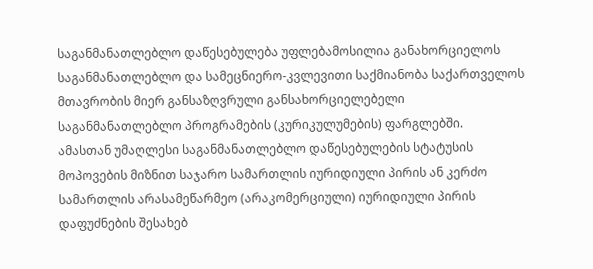საგანმანათლებლო დაწესებულება უფლებამოსილია განახორციელოს საგანმანათლებლო და სამეცნიერო-კვლევითი საქმიანობა საქართველოს მთავრობის მიერ განსაზღვრული განსახორციელებელი საგანმანათლებლო პროგრამების (კურიკულუმების) ფარგლებში.
ამასთან უმაღლესი საგანმანათლებლო დაწესებულების სტატუსის მოპოვების მიზნით საჯარო სამართლის იურიდიული პირის ან კერძო სამართლის არასამეწარმეო (არაკომერციული) იურიდიული პირის დაფუძნების შესახებ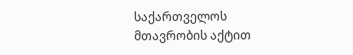საქართველოს მთავრობის აქტით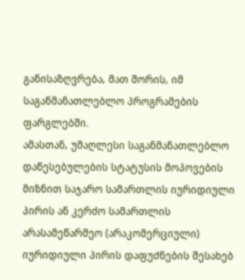განისაზღვრება, მათ შორის, იმ საგანმანათლებლო პროგრამების ფარგლებში.
ამასთან, უმაღლესი საგანმანათლებლო დაწესებულების სტატუსის მოპოვების მიზნით საჯარო სამართლის იურიდიული პირის ან კერძო სამართლის არასამეწარმეო (არაკომერციული) იურიდიული პირის დაფუძნების შესახებ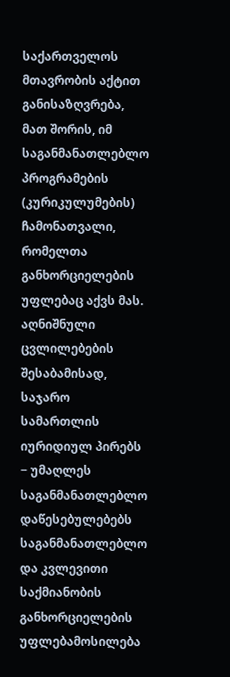საქართველოს მთავრობის აქტით განისაზღვრება, მათ შორის, იმ საგანმანათლებლო პროგრამების (კურიკულუმების) ჩამონათვალი, რომელთა განხორციელების უფლებაც აქვს მას.
აღნიშნული ცვლილებების შესაბამისად, საჯარო სამართლის იურიდიულ პირებს − უმაღლეს საგანმანათლებლო დაწესებულებებს საგანმანათლებლო და კვლევითი საქმიანობის განხორციელების უფლებამოსილება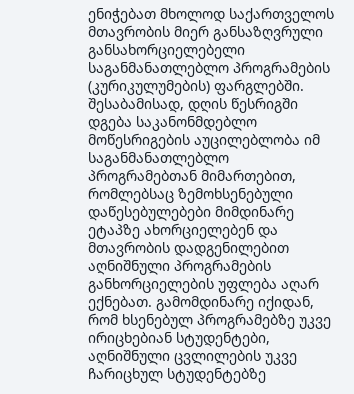ენიჭებათ მხოლოდ საქართველოს მთავრობის მიერ განსაზღვრული განსახორციელებელი საგანმანათლებლო პროგრამების (კურიკულუმების) ფარგლებში. შესაბამისად, დღის წესრიგში დგება საკანონმდებლო მოწესრიგების აუცილებლობა იმ საგანმანათლებლო პროგრამებთან მიმართებით, რომლებსაც ზემოხსენებული დაწესებულებები მიმდინარე ეტაპზე ახორციელებენ და მთავრობის დადგენილებით აღნიშნული პროგრამების განხორციელების უფლება აღარ ექნებათ. გამომდინარე იქიდან, რომ ხსენებულ პროგრამებზე უკვე ირიცხებიან სტუდენტები, აღნიშნული ცვლილების უკვე ჩარიცხულ სტუდენტებზე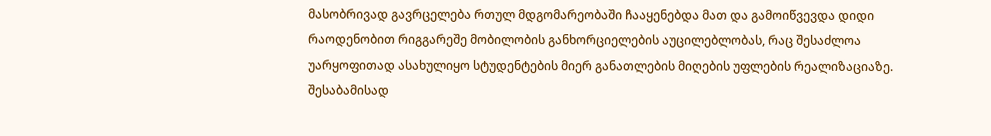მასობრივად გავრცელება რთულ მდგომარეობაში ჩააყენებდა მათ და გამოიწვევდა დიდი რაოდენობით რიგგარეშე მობილობის განხორციელების აუცილებლობას, რაც შესაძლოა უარყოფითად ასახულიყო სტუდენტების მიერ განათლების მიღების უფლების რეალიზაციაზე. შესაბამისად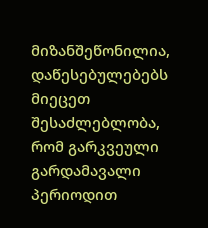მიზანშეწონილია, დაწესებულებებს მიეცეთ შესაძლებლობა, რომ გარკვეული გარდამავალი პერიოდით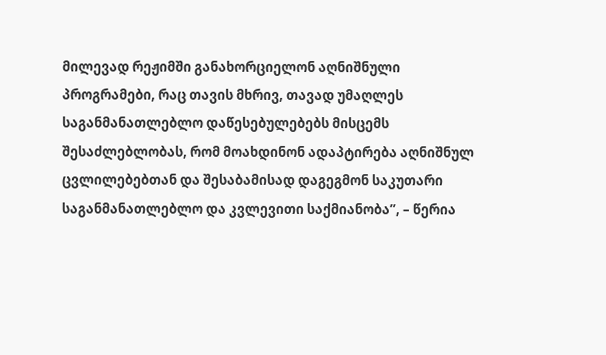მილევად რეჟიმში განახორციელონ აღნიშნული პროგრამები, რაც თავის მხრივ, თავად უმაღლეს საგანმანათლებლო დაწესებულებებს მისცემს შესაძლებლობას, რომ მოახდინონ ადაპტირება აღნიშნულ ცვლილებებთან და შესაბამისად დაგეგმონ საკუთარი საგანმანათლებლო და კვლევითი საქმიანობა”, – წერია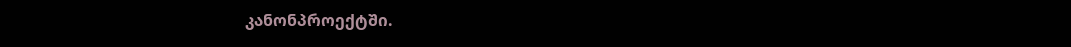კანონპროექტში.